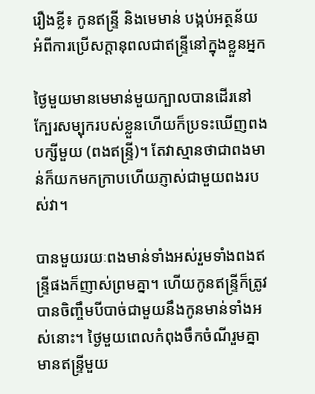រឿងខ្លី៖ កូនឥន្ទ្រី និងមេមាន់ បង្កប់អត្ថន័យអំពីការប្រើសក្ដានុពលជាឥន្ទ្រីនៅក្នុងខ្លួនអ្នក

ថ្ងៃមួយមានមេមាន់មួយក្បាលបានដើរនៅក្បែរសម្បុករបស់ខ្លួនហើយក៏ប្រទះឃើញពងបក្សីមួយ (ពងឥន្ទ្រី)។ តែវាស្មានថាជាពងមាន់ក៏យកមកក្រាបហើយភ្ញាស់ជាមួយពងរបស់វា។

បានមួយរយៈពងមាន់ទាំងអស់រួមទាំងពងឥន្រ្ទីផងក៏ញាស់ព្រមគ្នា។ ហើយកូនឥន្ទ្រីក៏ត្រូវបានចិញ្ចឹមបីបាច់ជាមួយនឹងកូនមាន់ទាំងអស់នោះ។ ថ្ងៃមួយពេលកំពុងចឹកចំណីរួមគ្នា មានឥន្ទ្រីមួយ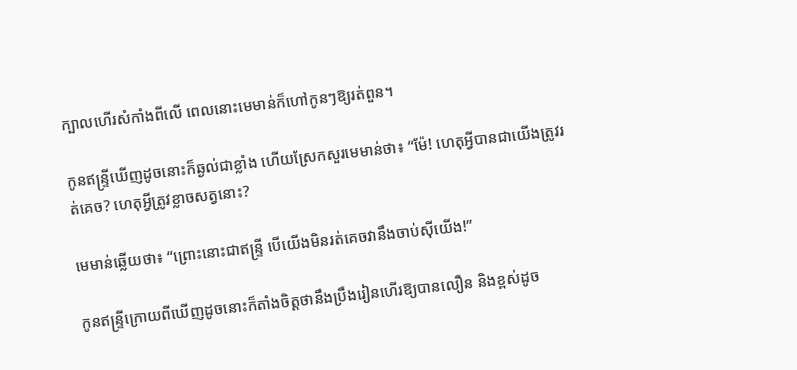ក្បាលហើរសំកាំងពីលើ ពេលនោះមេមាន់ក៏ហៅកូនៗឱ្យរត់ពួន។

កូនឥន្ទ្រីឃើញដូចនោះក៏ឆ្ងល់ជាខ្លាំង ហើយស្រែកសួរមេមាន់ថា៖ “ម៉ែ! ហេតុអ្វីបានជាយើងត្រូវរត់គេច? ហេតុអ្វីត្រូវខ្លាចសត្វនោះ?

មេមាន់ឆ្លើយថា៖ “ព្រោះនោះជាឥន្ទ្រី បើយើងមិនរត់គេចវានឹងចាប់ស៊ីយើង!”

កូនឥន្ទ្រីក្រោយពីឃើញដូចនោះក៏តាំងចិត្តថានឹងប្រឹងរៀនហើរឱ្យបានលឿន និងខ្ពស់ដូច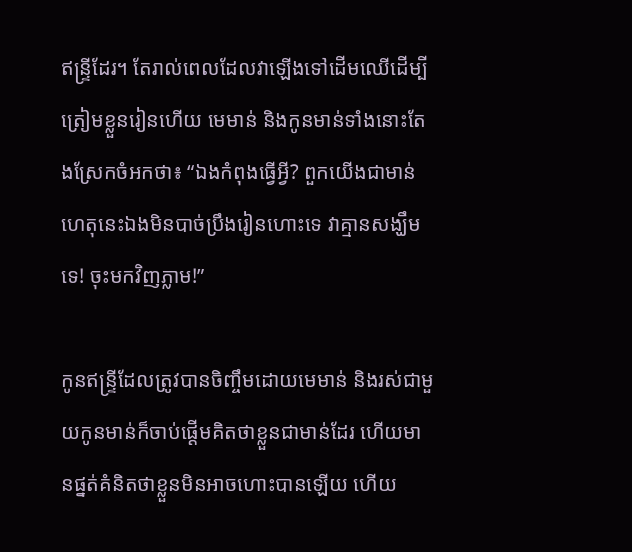ឥន្ទ្រីដែរ។ តែរាល់ពេលដែលវាឡើងទៅដើមឈើដើម្បីត្រៀមខ្លួនរៀនហើយ មេមាន់ និងកូនមាន់ទាំងនោះតែងស្រែកចំអកថា៖ “ឯងកំពុងធ្វើអ្វី? ពួកយើងជាមាន់ ហេតុនេះឯងមិនបាច់ប្រឹងរៀនហោះទេ វាគ្មានសង្ឃឹមទេ! ចុះមកវិញភ្លាម!”

កូនឥន្ទ្រីដែលត្រូវបានចិញ្ចឹមដោយមេមាន់ និងរស់ជាមួយកូនមាន់ក៏ចាប់ផ្ដើមគិតថាខ្លួនជាមាន់ដែរ ហើយមានផ្នត់គំនិតថាខ្លួនមិនអាចហោះបានឡើយ ហើយ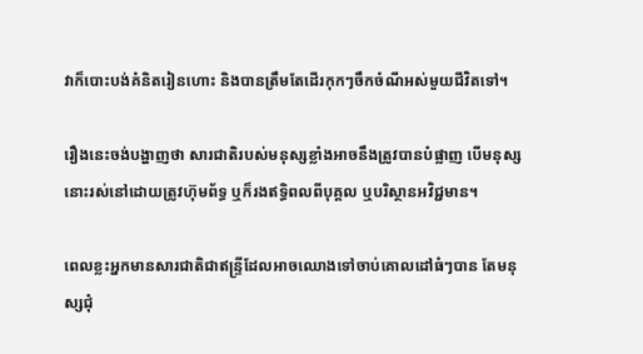វាក៏បោះបង់គំនិតរៀនហោះ និងបានត្រឹមតែដើរកុកៗចឹកចំណីអស់មួយជីវិតទៅ។

រឿងនេះចង់បង្ហាញថា សារជាតិរបស់មនុស្សខ្លាំងអាចនឹងត្រូវបានបំផ្លាញ បើមនុស្សនោះរស់នៅដោយត្រូវហ៊ុមព័ទ្ធ ឬក៏រងឥទ្ធិពលពីបុគ្គល ឬបរិស្ថានអវិជ្ជមាន។

ពេលខ្លះអ្នកមានសារជាតិជាឥន្ទ្រីដែលអាចឈោងទៅចាប់គោលដៅធំៗបាន តែមនុស្សជំុ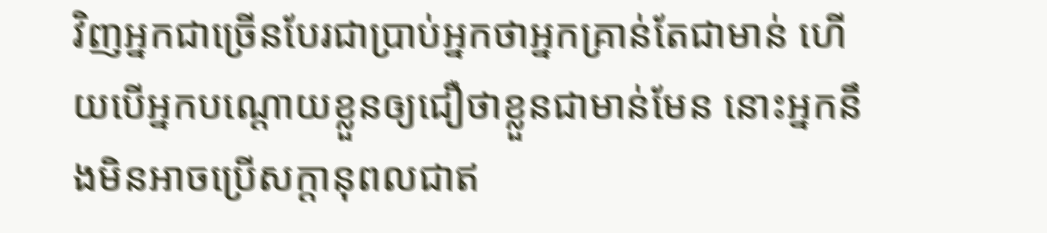វិញអ្នកជាច្រើនបែរជាប្រាប់អ្នកថាអ្នកគ្រាន់តែជាមាន់ ហើយបើអ្នកបណ្ដោយខ្លួនឲ្យជឿថាខ្លួនជាមាន់មែន នោះអ្នកនឹងមិនអាចប្រើសក្ដានុពលជាឥ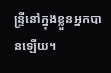ន្ទ្រីនៅក្នុងខ្លួនអ្នកបានឡើយ។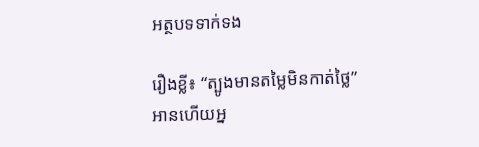អត្ថបទទាក់ទង

រឿងខ្លី៖ “ត្បូងមានតម្លៃមិនកាត់ថ្លៃ” អានហើយអ្ន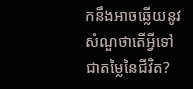កនឹងអាចឆ្លើយនូវសំណួថាតើអ្វីទៅជាតម្លៃនៃជីវិត?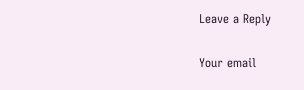Leave a Reply

Your email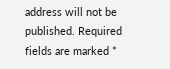address will not be published. Required fields are marked *